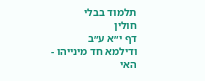תלמוד בבלי
חולין
דף י״א ע״ב
ודילמא חד מינייהו - האי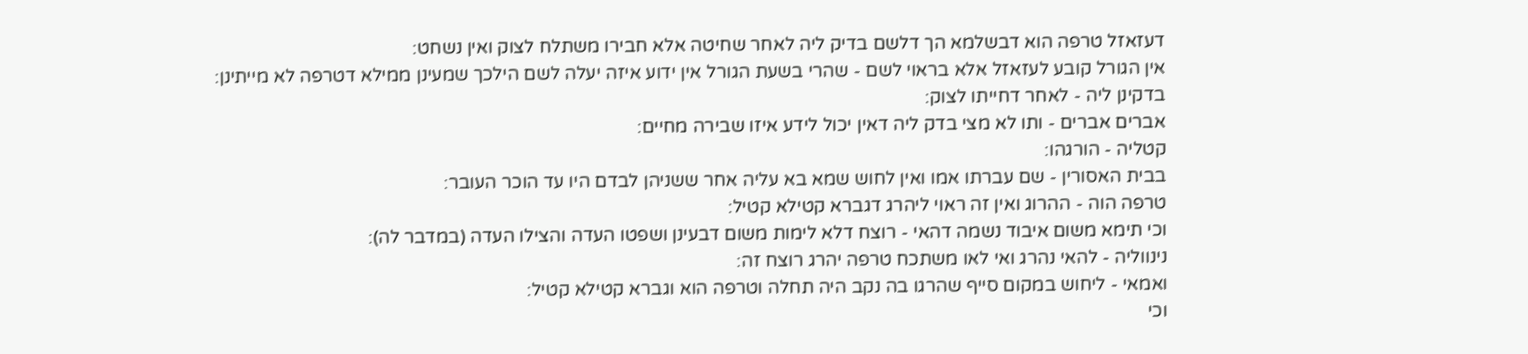דעזאזל טרפה הוא דבשלמא הך דלשם בדיק ליה לאחר שחיטה אלא חבירו משתלח לצוק ואין נשחט:
אין הגורל קובע לעזאזל אלא בראוי לשם - שהרי בשעת הגורל אין ידוע איזה יעלה לשם הילכך שמעינן ממילא דטרפה לא מייתינן:
בדקינן ליה - לאחר דחייתו לצוק:
אברים אברים - ותו לא מצי בדק ליה דאין יכול לידע איזו שבירה מחיים:
קטליה - הורגהו:
בבית האסורין - שם עברתו אמו ואין לחוש שמא בא עליה אחר ששניהן לבדם היו עד הוכר העובר:
טרפה הוה - ההרוג ואין זה ראוי ליהרג דגברא קטילא קטיל:
וכי תימא משום איבוד נשמה דהאי - רוצח דלא לימות משום דבעינן ושפטו העדה והצילו העדה (במדבר לה):
נינווליה - להאי נהרג ואי לאו משתכח טרפה יהרג רוצח זה:
ואמאי - ליחוש במקום סייף שהרגו בה נקב היה תחלה וטרפה הוא וגברא קטילא קטיל:
וכי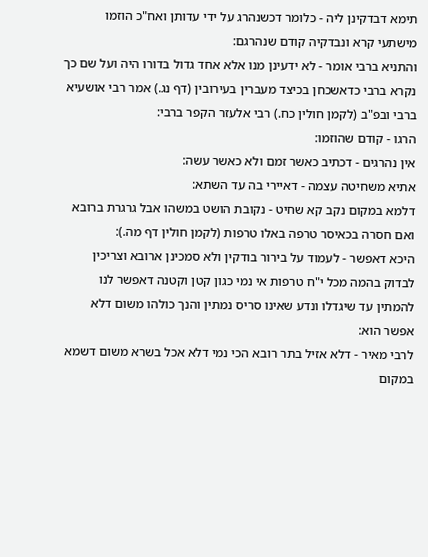תימא דבדקינן ליה - כלומר דכשנהרג על ידי עדותן ואח"כ הוזמו מישתעי קרא ונבדקיה קודם שנהרגם:
והתניא ברבי אומר - לא ידעינן מנו אלא אחד גדול בדורו היה ועל שם כך נקרא ברבי כדאשכחן בכיצד מעברין בעירובין (דף נג.) אמר רבי אושעיא ברבי ובפ"ב (לקמן חולין כח.) רבי אלעזר הקפר ברבי:
הרגו - קודם שהוזמו:
אין נהרגים - דכתיב כאשר זמם ולא כאשר עשה:
אתיא משחיטה עצמה - דאיירי בה עד השתא:
דלמא במקום נקב קא שחיט - נקובת הושט במשהו אבל גרגרת ברובא ואם חסרה בכאיסר טרפה באלו טרפות (לקמן חולין דף מה.):
היכא דאפשר - לעמוד על בירור בודקין ולא סמכינן ארובא וצריכין לבדוק בהמה מכל י"ח טרפות אי נמי כגון קטן וקטנה דאפשר לנו להמתין עד שיגדלו ונדע שאינו סריס נמתין והנך כולהו משום דלא אפשר הוא:
לרבי מאיר - דלא אזיל בתר רובא הכי נמי דלא אכל בשרא משום דשמא במקום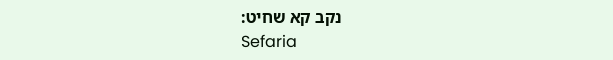נקב קא שחיט:
Sefaria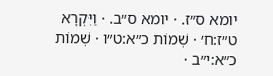יומא ס״ז. · יומא ס״ב. · וַיִּקְרָא ט״ז:ח׳ · שְׁמוֹת כ״א:ט״ו · שְׁמוֹת כ״א:י״ב ·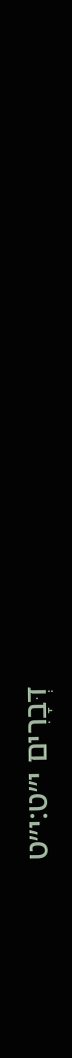דְּבָרִים י״ט:י״ט